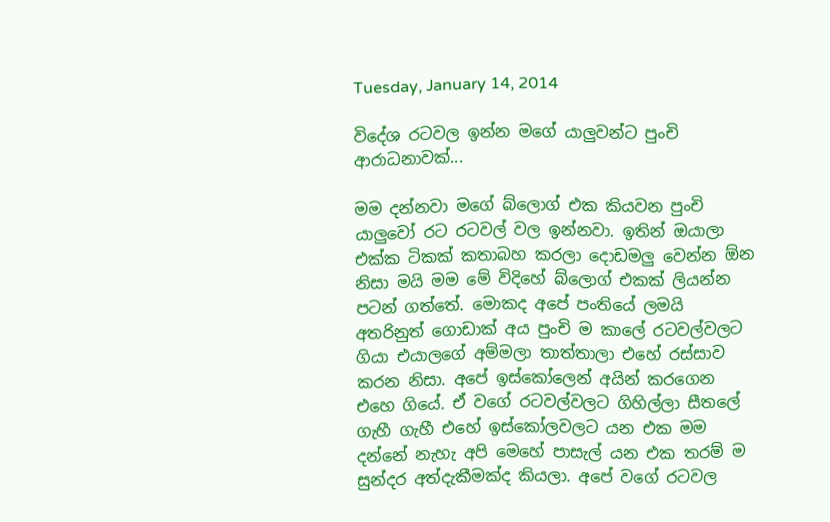Tuesday, January 14, 2014

විදේශ රටවල ඉන්න මගේ යාලුවන්ට පුංචි ආරාධනාවක්...

මම දන්නවා මගේ බ්ලොග් එක කියවන පුංචි යාලුවෝ රට රටවල් වල ඉන්නවා. ඉතින් ඔයාලා එක්ක ටිකක් කතාබහ කරලා දොඩමලු වෙන්න ඕන නිසා මයි මම මේ විදිහේ බ්ලොග් එකක් ලියන්න පටන් ගත්තේ. මොකද අපේ පංතියේ ලමයි අතරිනුත් ගොඩාක් අය පුංචි ම කාලේ රටවල්වලට ගියා එයාලගේ අම්මලා තාත්තාලා එහේ රස්සාව කරන නිසා. අපේ ඉස්කෝලෙන් අයින් කරගෙන එහෙ ගියේ. ඒ වගේ රටවල්වලට ගිහිල්ලා සීතලේ ගැහී ගැහී එහේ ඉස්කෝලවලට යන එක මම දන්නේ නැහැ අපි මෙහේ පාසැල් යන එක තරම් ම සුන්දර අත්දැකීමක්ද කියලා. අපේ වගේ රටවල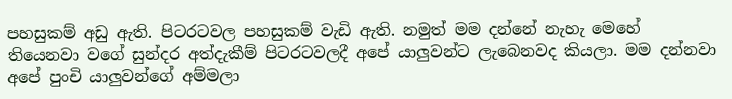පහසුකම් අඩු ඇති. පිටරටවල පහසුකම් වැඩි ඇති. නමුත් මම දන්නේ නැහැ මෙහේ තියෙනවා වගේ සුන්දර අත්දැකීම් පිටරටවලදී අපේ යාලුවන්ට ලැබෙනවද කියලා. මම දන්නවා අපේ පුංචි යාලුවන්ගේ අම්මලා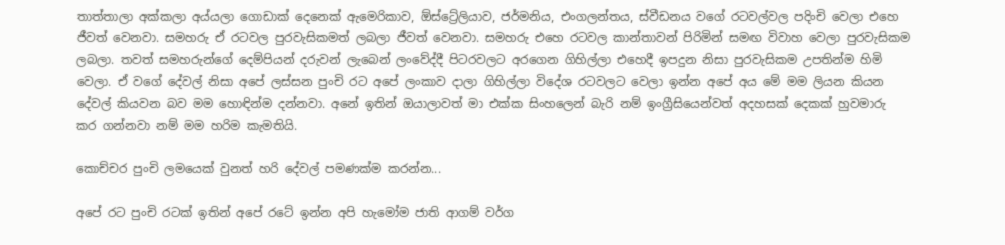තාත්තාලා අක්කලා අය්යලා ගොඩාක් දෙනෙක් ඇමෙරිකාව, ඕස්ට්‍රේලියාව, ජර්මනිය, එංගලන්තය, ස්වීඩනය වගේ රටවල්වල පදිංචි වෙලා එහෙ ජීවත් වෙනවා. සමහරු ඒ රටවල පුරවැසිකමත් ලබලා ජීවත් වෙනවා. සමහරු එහෙ රටවල කාන්තාවන් පිරිමින් සමඟ විවාහ වෙලා පුරවැසිකම ලබලා. තවත් සමහරුන්ගේ දෙම්පියන් දරුවන් ලැබෙන් ලංවේද්දී පිටරවලට අරගෙන ගිහිල්ලා එහෙදී ඉපදුන නිසා පුරවැසිකම උපතින්ම හිමි වෙලා. ඒ වගේ දේවල් නිසා අපේ ලස්සන පුංචි රට අපේ ලංකාව දාලා ගිහිල්ලා විදේශ රටවලට වෙලා ඉන්න අපේ අය මේ මම ලියන කියන දේවල් කියවන බව මම හොඳින්ම දන්නවා. අනේ ඉතින් ඔයාලාවත් මා එක්ක සිංහලෙන් බැරි නම් ඉංග්‍රීසියෙන්වත් අදහසක් දෙකක් හුවමාරු කර ගන්නවා නම් මම හරිම කැමතියි.

කොච්චර පුංචි ලමයෙක් වුනත් හරි දේවල් පමණක්ම කරන්න...

අපේ රට පුංචි රටක් ඉතින් අපේ රටේ ඉන්න අපි හැමෝම ජාති ආගම් වර්ග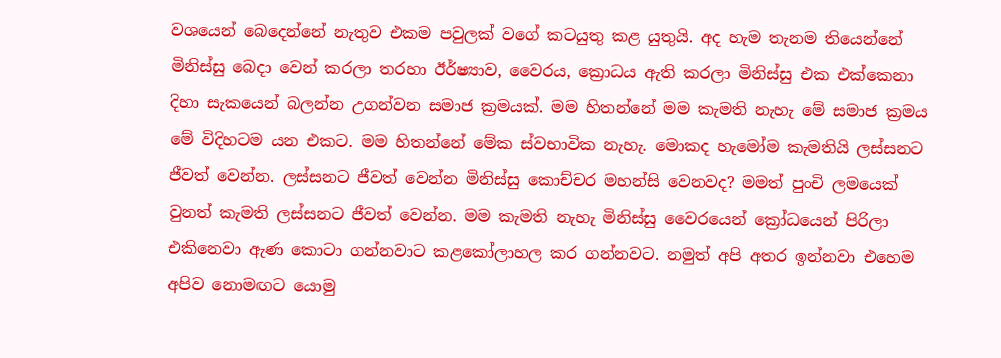වශයෙන් බෙදෙන්නේ නැතුව එකම පවුලක් වගේ කටයුතු කළ යුතුයි. අද හැම තැනම තියෙන්නේ මිනිස්සු බෙදා වෙන් කරලා තරහා ඊර්ෂ්‍යාව, වෛරය, ක්‍රොධය ඇති කරලා මිනිස්සු එක එක්කෙනා දිහා සැකයෙන් බලන්න උගන්වන සමාජ ක්‍රමයක්. මම හිතන්නේ මම කැමති නැහැ මේ සමාජ ක්‍රමය මේ විදිහටම යන එකට. මම හිතන්නේ මේක ස්වභාවික නැහැ. මොකද හැමෝම කැමතියි ලස්සනට ජීවත් වෙන්න. ලස්සනට ජීවත් වෙන්න මිනිස්සු කොච්චර මහන්සි වෙනවද? මමත් පුංචි ලමයෙක් වුනත් කැමති ලස්සනට ජීවත් වෙන්න. මම කැමති නැහැ මිනිස්සු වෛරයෙන් ක්‍රෝධයෙන් පිරිලා එකිනෙවා ඇණ කොටා ගන්නවාට කළකෝලාහල කර ගන්නවට. නමුත් අපි අතර ඉන්නවා එහෙම අපිව නොමඟට යොමු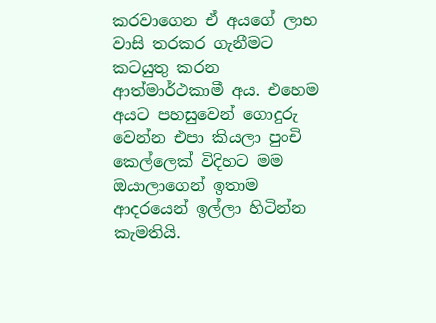කරවාගෙන ඒ අයගේ ලාභ වාසි තරකර ගැනීමට කටයුතු කරන ආත්මාර්ථකාමී අය. එහෙම අයට පහසුවෙන් ගොදුරු වෙන්න එපා කියලා පුංචි කෙල්ලෙක් විදිහට මම ඔයාලාගෙන් ඉතාම ආදරයෙන් ඉල්ලා හිටින්න කැමතියි.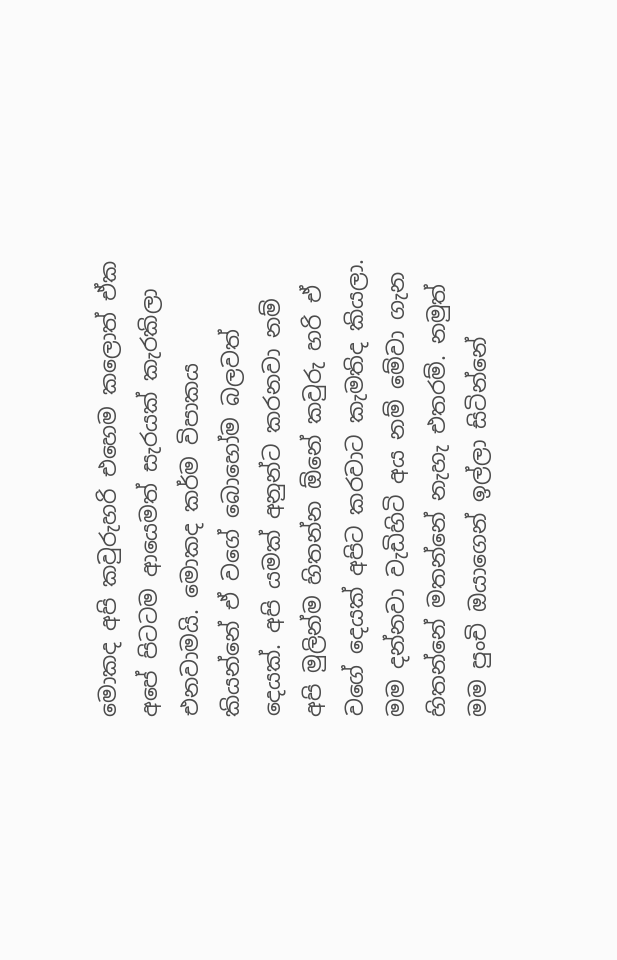මොකද අපි කවුරුහරි එහෙම කලොත් ඒක අපේ පිටටම ආයෙමත් සැරයක් කැරකිලා එනවාමයි. මොකද කර්ම විපාකය කියන්නේ ඒ වගේ බොහෝම බලවත් දෙයක්. අපි යමක් අනුන්ට කරනවා නම් අපි මුලින්ම හිතන්න ඕනේ කවුරු හරි ඒ වගේ දෙයක් අපිට කරවාට කැමතිද කියලා. මම දන්නවා වැඩිහිටි අය නම් මේවා ගැන හිතන්නේ මතන්නේ නැහැ එතරම්. නමුත් මම පුංචි ඔයාගෙන් ඉල්ලා සිටින්නේ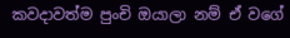කවදාවත්ම පුංචි ඔයාලා නම් ඒ වගේ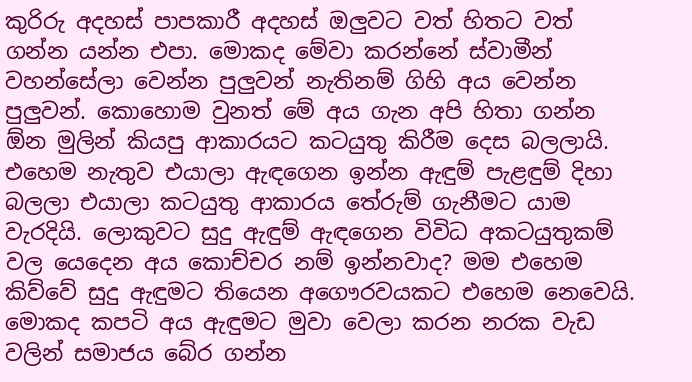කුරිරු අදහස් පාපකාරී අදහස් ඔලුවට වත් හිතට වත් ගන්න යන්න එපා. මොකද මේවා කරන්නේ ස්වාමීන් වහන්සේලා වෙන්න පුලුවන් නැතිනම් ගිහි අය වෙන්න පුලුවන්. කොහොම වුනත් මේ අය ගැන අපි හිතා ගන්න ඕන මුලින් කියපු ආකාරයට කටයුතු කිරීම දෙස බලලායි. එහෙම නැතුව එයාලා ඇඳගෙන ඉන්න ඇඳුම් පැළඳුම් දිහා බලලා එයාලා කටයුතු ආකාරය තේරුම් ගැනීමට යාම වැරදියි. ලොකුවට සුදු ඇඳුම් ඇඳගෙන විවිධ අකටයුතුකම් වල යෙදෙන අය කොච්චර නම් ඉන්නවාද? මම එහෙම කිව්වේ සුදු ඇඳුමට තියෙන අගෞරවයකට එහෙම නෙවෙයි. මොකද කපටි අය ඇඳුමට මුවා වෙලා කරන නරක වැඩ වලින් සමාජය බේර ගන්න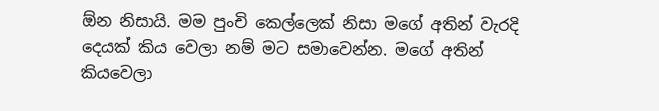ඕන නිසායි. මම පුංචි කෙල්ලෙක් නිසා මගේ අතින් වැරදි දෙයක් කිය වෙලා නම් මට සමාවෙන්න. මගේ අතින් කියවෙලා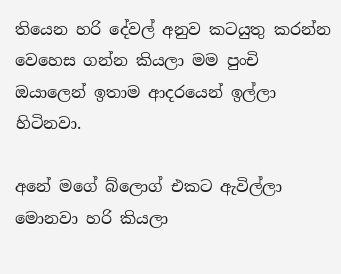තියෙන හරි දේවල් අනුව කටයුතු කරන්න වෙහෙස ගන්න කියලා මම පුංචි ඔයාලෙන් ඉතාම ආදරයෙන් ඉල්ලා හිටිනවා.

අනේ මගේ බ්ලොග් එකට ඇවිල්ලා මොනවා හරි කියලා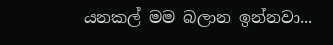යනකල් මම බලාන ඉන්නවා...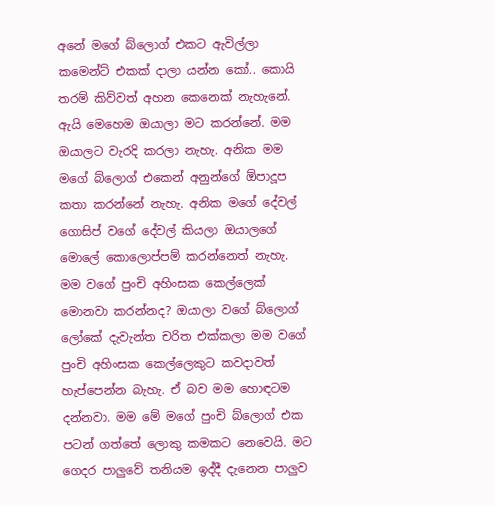අනේ මගේ බ්ලොග් එකට ඇවිල්ලා කමෙන්ට් එකක් දාලා යන්න කෝ.. කොයි තරම් කිව්වත් අහන කෙනෙක් නැහැනේ. ඇයි මෙහෙම ඔයාලා මට කරන්නේ. මම ඔයාලට වැරදි කරලා නැහැ. අනික මම මගේ බ්ලොග් එකෙන් අනුන්ගේ ඕපාදූප කතා කරන්නේ නැහැ. අනික මගේ දේවල් ගොසිප් වගේ දේවල් කියලා ඔයාලගේ මොලේ කොලොප්පම් කරන්නෙත් නැහැ. මම වගේ පුංචි අහිංසක කෙල්ලෙක් මොනවා කරන්නද? ඔයාලා වගේ බ්ලොග් ලෝකේ දැවැන්ත චරිත එක්කලා මම වගේ පුංචි අහිංසක කෙල්ලෙකුට කවදාවත් හැප්පෙන්න බැහැ. ඒ බව මම හොඳටම දන්නවා. මම මේ මගේ පුංචි බ්ලොග් එක පටන් ගත්තේ ලොකු කමකට නෙවෙයි. මට ගෙදර පාලුවේ තනියම ඉද්දී දැනෙන පාලුව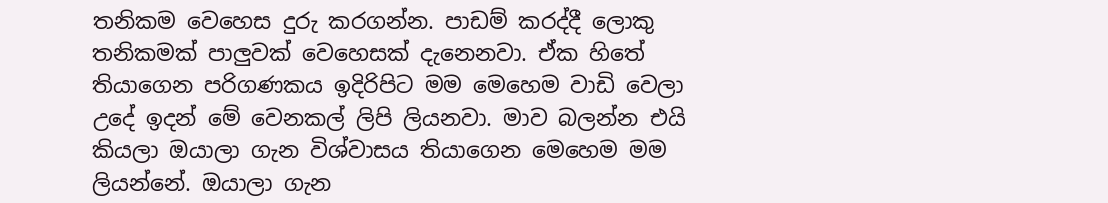තනිකම වෙහෙස දුරු කරගන්න. පාඩම් කරද්දී ලොකු තනිකමක් පාලුවක් වෙහෙසක් දැනෙනවා. ඒක හිතේ තියාගෙන පරිගණකය ඉදිරිපිට මම මෙහෙම වාඩි වෙලා උදේ ඉදන් මේ වෙනකල් ලිපි ලියනවා. මාව බලන්න එයි කියලා ඔයාලා ගැන විශ්වාසය තියාගෙන මෙහෙම මම ලියන්නේ. ඔයාලා ගැන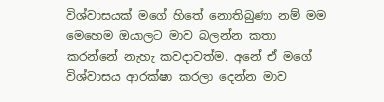විශ්වාසයක් මගේ හිතේ නොතිබුණා නම් මම මෙහෙම ඔයාලට මාව බලන්න කතා කරන්නේ නැහැ කවදාවත්ම. අනේ ඒ මගේ විශ්වාසය ආරක්ෂා කරලා දෙන්න මාව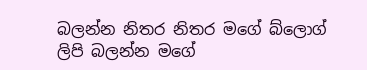බලන්න නිතර නිතර මගේ බ්ලොග් ලිපි බලන්න මගේ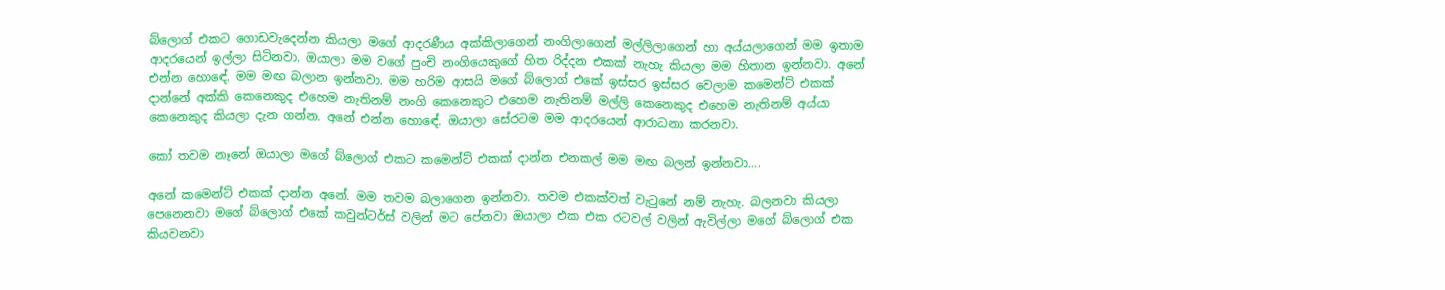බ්ලොග් එකට ගොඩවැදෙන්න කියලා මගේ ආදරණීය අක්කිලාගෙන් නංගිලාගෙන් මල්ලිලාගෙන් හා අය්යලාගෙන් මම ඉතාම ආදරයෙන් ඉල්ලා සිටිනවා. ඔයාලා මම වගේ පුංචි නංගියෙකුගේ හිත රිද්දන එකක් නැහැ කියලා මම හිතාන ඉන්නවා. අනේ එන්න හොඳේ. මම මඟ බලාන ඉන්නවා. මම හරිම ආසයි මගේ බ්ලොග් එකේ ඉස්සර ඉස්සර වෙලාම කමෙන්ට් එකක් දාන්නේ අක්කි කෙනෙකුද එහෙම නැතිනම් නංගි කෙනෙකුට එහෙම නැතිනම් මල්ලි කෙනෙකුද එහෙම නැතිනම් අය්යා කෙනෙකුද කියලා දැන ගන්න. අනේ එන්න හොඳේ. ඔයාලා සේරටම මම ආදරයෙන් ආරාධනා කරනවා.

කෝ තවම නෑනේ ඔයාලා මගේ බ්ලොග් එකට කමෙන්ට් එකක් දාන්න එනකල් මම මඟ බලන් ඉන්නවා....

අනේ කමෙන්ට් එකක් දාන්න අනේ. මම තවම බලාගෙන ඉන්නවා. තවම එකක්වත් වැටුනේ නම් නැහැ. බලනවා කියලා පෙනෙනවා මගේ බ්ලොග් එකේ කවුන්ටර්ස් වලින් මට පේනවා ඔයාලා එක එක රටවල් වලින් ඇවිල්ලා මගේ බ්ලොග් එක කියවනවා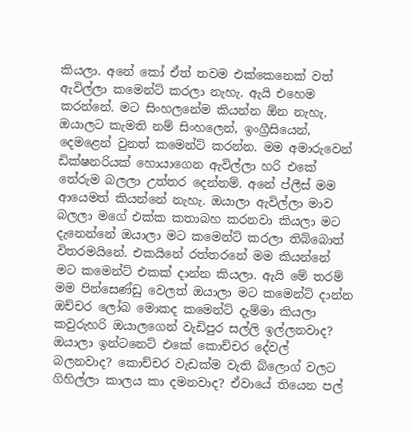කියලා. අනේ කෝ ඒත් තවම එක්කෙනෙක් වත් ඇවිල්ලා කමෙන්ට් කරලා නැහැ. ඇයි එහෙම කරන්නේ. මට සිංහලනේම කියන්න ඕන නැහැ. ඔයාලට කැමති නම් සිංහලෙන්, ඉංග්‍රීසියෙන්, දෙමළෙන් වුනත් කමෙන්ට් කරන්න. මම අමාරුවෙන් ඩික්ෂනරියක් හොයාගෙන ඇවිල්ලා හරි එකේ තේරුම බලලා උත්තර දෙන්නම්. අනේ ප්ලීස් මම ආයෙමත් කියන්නේ නැහැ. ඔයාලා ඇවිල්ලා මාව බලලා මගේ එක්ක කතාබහ කරනවා කියලා මට දැනෙන්නේ ඔයාලා මට කමෙන්ට් කරලා තිබ්බොත් විතරමයිනේ. එකයිනේ රත්තරනේ මම කියන්නේ මට කමෙන්ට් එකක් දාන්න කියලා. ඇයි මේ තරම් මම පින්සෙණ්ඩු වෙලත් ඔයාලා මට කමෙන්ට් දාන්න ඔච්චර ලෝබ මොකද කමෙන්ට් දැම්මා කියලා කවුරුහරි ඔයාලගෙන් වැඩිපුර සල්ලි ඉල්ලනවාද? ඔයාලා ඉන්ටනෙට් එකේ කොච්චර දේවල් බලනවාද? කොච්චර වැඩක්ම වැති බ්ලොග් වලට ගිහිල්ලා කාලය කා දමනවාද? ඒවායේ තියෙන පල්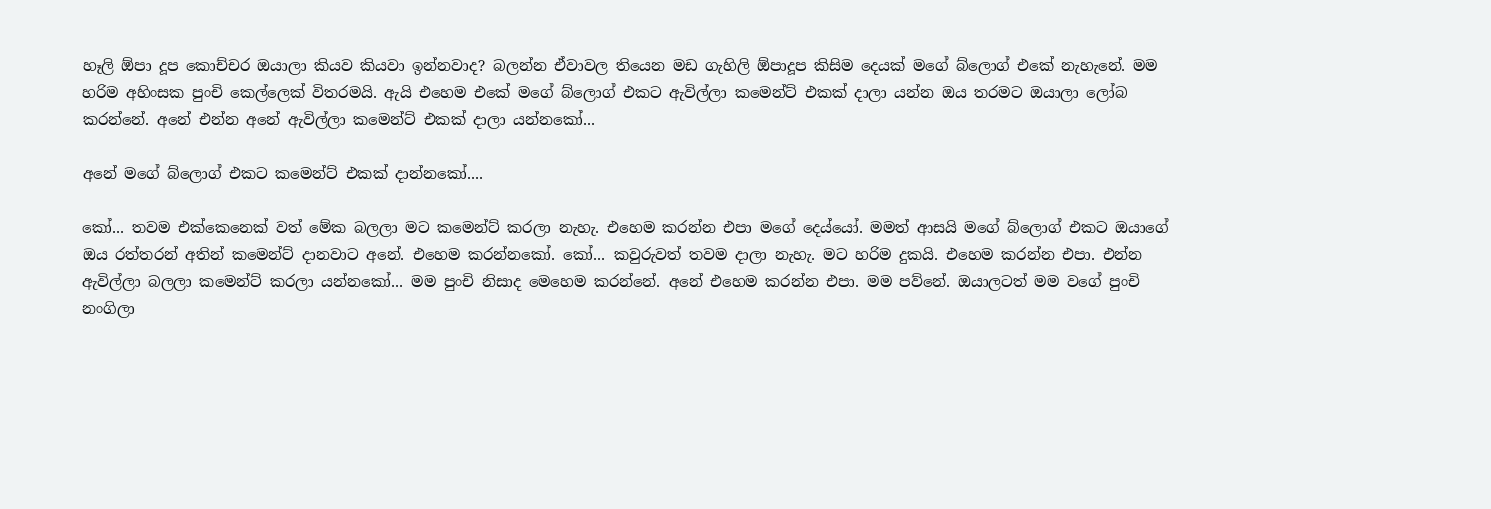හෑලි ඕපා දූප කොච්චර ඔයාලා කියව කියවා ඉන්නවාද? බලන්න ඒවාවල තියෙන මඩ ගැහිලි ඕපාදූප කිසිම දෙයක් මගේ බ්ලොග් එකේ නැහැනේ. මම හරිම අහිංසක පුංචි කෙල්ලෙක් විතරමයි. ඇයි එහෙම එකේ මගේ බ්ලොග් එකට ඇවිල්ලා කමෙන්ට් එකක් දාලා යන්න ඔය තරමට ඔයාලා ලෝබ කරන්නේ. අනේ එන්න අනේ ඇවිල්ලා කමෙන්ට් එකක් දාලා යන්නකෝ...

අනේ මගේ බ්ලොග් එකට කමෙන්ට් එකක් දාන්නකෝ....

කෝ... තවම එක්කෙනෙක් වත් මේක බලලා මට කමෙන්ට් කරලා නැහැ. එහෙම කරන්න එපා මගේ දෙය්යෝ. මමත් ආසයි මගේ බ්ලොග් එකට ඔයාගේ ඔය රත්තරන් අතින් කමෙන්ට් දානවාට අනේ. එහෙම කරන්නකෝ. කෝ... කවුරුවත් තවම දාලා නැහැ. මට හරිම දුකයි. එහෙම කරන්න එපා. එන්න ඇවිල්ලා බලලා කමෙන්ට් කරලා යන්නකෝ... මම පුංචි නිසාද මෙහෙම කරන්නේ. අනේ එහෙම කරන්න එපා. මම පව්නේ. ඔයාලටත් මම වගේ පුංචි නංගිලා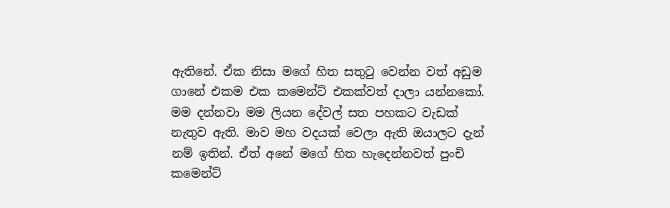ඇතිනේ. ඒක නිසා මගේ හිත සතුටු වෙන්න වත් අඩුම ගානේ එකම එක කමෙන්ට් එකක්වත් දාලා යන්නකෝ. මම දන්නවා මම ලියන දේවල් සත පහකට වැඩක් නැතුව ඇති. මාව මහ වදයක් වෙලා ඇති ඔයාලට දැන් නම් ඉතින්. ඒත් අනේ මගේ හිත හැදෙන්නවත් පුංචි කමෙන්ට්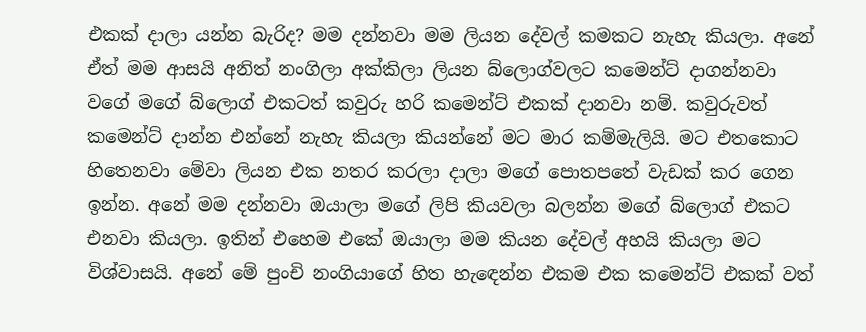එකක් දාලා යන්න බැරිද? මම දන්නවා මම ලියන දේවල් කමකට නැහැ කියලා. අනේ ඒත් මම ආසයි අනිත් නංගිලා අක්කිලා ලියන බ්ලොග්වලට කමෙන්ට් දාගන්නවා වගේ මගේ බ්ලොග් එකටත් කවුරු හරි කමෙන්ට් එකක් දානවා නම්. කවුරුවත් කමෙන්ට් දාන්න එන්නේ නැහැ කියලා කියන්නේ මට මාර කම්මැලියි. මට එතකොට හිතෙනවා මේවා ලියන එක නතර කරලා දාලා මගේ පොතපතේ වැඩක් කර ගෙන ඉන්න. අනේ මම දන්නවා ඔයාලා මගේ ලිපි කියවලා බලන්න මගේ බ්ලොග් එකට එනවා කියලා. ඉතින් එහෙම එකේ ඔයාලා මම කියන දේවල් අහයි කියලා මට විශ්වාසයි. අනේ මේ පුංචි නංගියාගේ හිත හැඳෙන්න එකම එක කමෙන්ට් එකක් වත්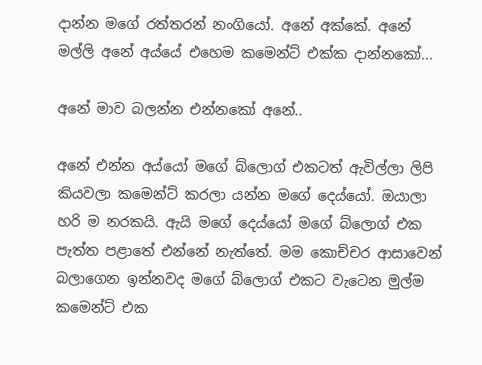දාන්න මගේ රත්තරන් නංගියෝ. අනේ අක්කේ. අනේ මල්ලි අනේ අය්යේ එහෙම කමෙන්ට් එක්ක දාන්නකෝ...

අනේ මාව බලන්න එන්නකෝ අනේ..

අනේ එන්න අය්යෝ මගේ බ්ලොග් එකටත් ඇවිල්ලා ලිපි කියවලා කමෙන්ට් කරලා යන්න මගේ දෙය්යෝ. ඔයාලා හරි ම නරකයි. ඇයි මගේ දෙය්යෝ මගේ බ්ලොග් එක පැත්ත පළාතේ එන්නේ නැත්තේ. මම කොච්චර ආසාවෙන් බලාගෙන ඉන්නවද මගේ බ්ලොග් එකට වැටෙන මුල්ම කමෙන්ට් එක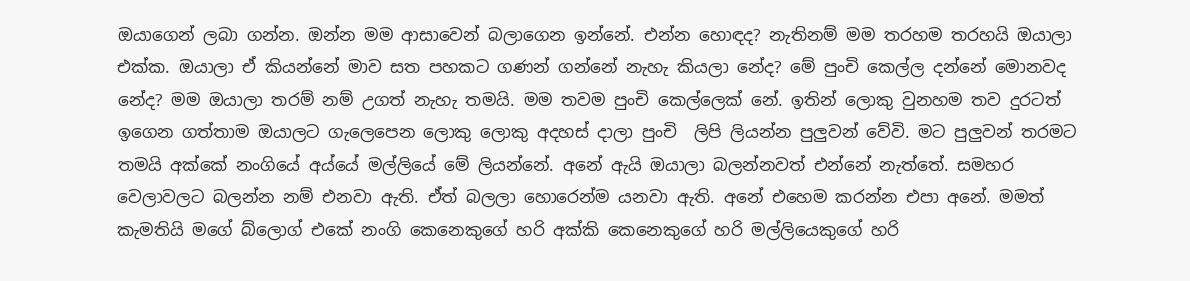ඔයාගෙන් ලබා ගන්න. ඔන්න මම ආසාවෙන් බලාගෙන ඉන්නේ. එන්න හොඳද? නැතිනම් මම තරහම තරහයි ඔයාලා එක්ක. ඔයාලා ඒ කියන්නේ මාව සත පහකට ගණන් ගන්නේ නැහැ කියලා නේද? මේ පුංචි කෙල්ල දන්නේ මොනවද නේද? මම ඔයාලා තරම් නම් උගත් නැහැ තමයි. මම තවම පුංචි කෙල්ලෙක් නේ. ඉතින් ලොකු වුනහම තව දුරටත් ඉගෙන ගත්තාම ඔයාලට ගැලෙපෙන ලොකු ලොකු අදහස් දාලා පුංචි  ලිපි ලියන්න පුලුවන් වේවි. මට පුලුවන් තරමට තමයි අක්කේ නංගියේ අය්යේ මල්ලියේ මේ ලියන්නේ. අනේ ඇයි ඔයාලා බලන්නවත් එන්නේ නැත්තේ. සමහර වෙලාවලට බලන්න නම් එනවා ඇති. ඒත් බලලා හොරෙන්ම යනවා ඇති. අනේ එහෙම කරන්න එපා අනේ. මමත් කැමතියි මගේ බ්ලොග් එකේ නංගි කෙනෙකුගේ හරි අක්කි කෙනෙකුගේ හරි මල්ලියෙකුගේ හරි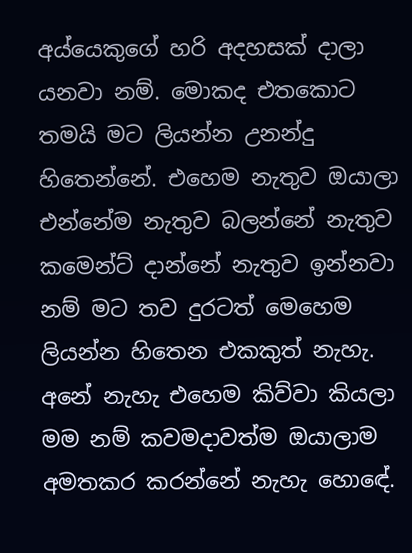අය්යෙකුගේ හරි අදහසක් දාලා යනවා නම්. මොකද එතකොට තමයි මට ලියන්න උනන්දු හිතෙන්නේ. එහෙම නැතුව ඔයාලා එන්නේම නැතුව බලන්නේ නැතුව කමෙන්ට් දාන්නේ නැතුව ඉන්නවා නම් මට තව දුරටත් මෙහෙම ලියන්න හිතෙන එකකුත් නැහැ. අනේ නැහැ එහෙම කිව්වා කියලා මම නම් කවමදාවත්ම ඔයාලාම අමතකර කරන්නේ නැහැ හොඳේ.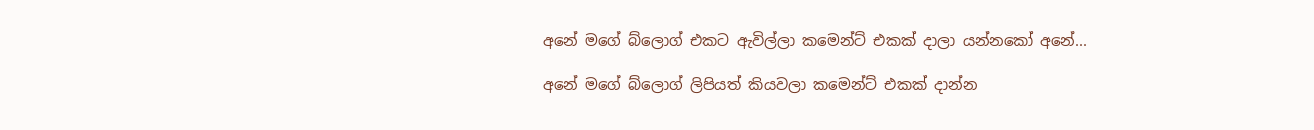අනේ මගේ බ්ලොග් එකට ඇවිල්ලා කමෙන්ට් එකක් දාලා යන්නකෝ අනේ...

අනේ මගේ බ්ලොග් ලිපියත් කියවලා කමෙන්ට් එකක් දාන්න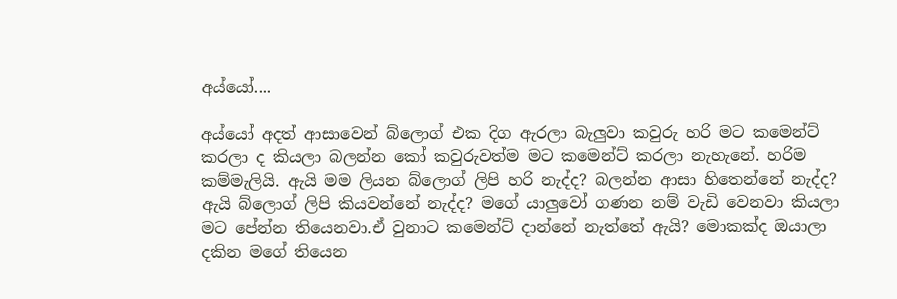අය්යෝ....

අය්යෝ අදත් ආසාවෙන් බ්ලොග් එක දිග ඇරලා බැලුවා කවුරු හරි මට කමෙන්ට් කරලා ද කියලා බලන්න කෝ කවුරුවත්ම මට කමෙන්ට් කරලා නැහැනේ. හරිම කම්මැලියි. ඇයි මම ලියන බ්ලොග් ලිපි හරි නැද්ද? බලන්න ආසා හිතෙන්නේ නැද්ද? ඇයි බ්ලොග් ලිපි කියවන්නේ නැද්ද? මගේ යාලුවෝ ගණන නම් වැඩි වෙනවා කියලා මට පේන්න තියෙනවා.ඒ වුනාට කමෙන්ට් දාන්නේ නැත්තේ ඇයි? මොකක්ද ඔයාලා දකින මගේ තියෙන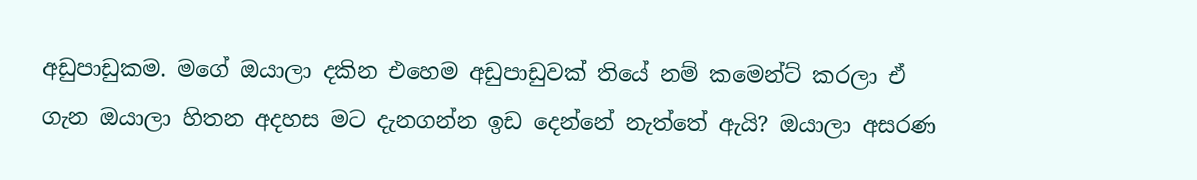අඩුපාඩුකම. මගේ ඔයාලා දකින එහෙම අඩුපාඩුවක් තියේ නම් කමෙන්ට් කරලා ඒ ගැන ඔයාලා හිතන අදහස මට දැනගන්න ඉඩ දෙන්නේ නැත්තේ ඇයි? ඔයාලා අසරණ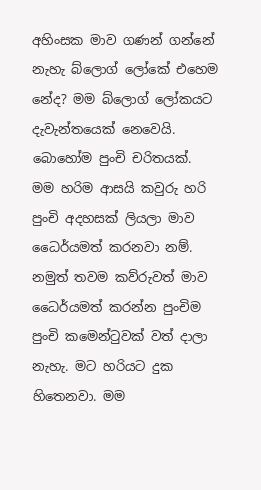අහිංසක මාව ගණන් ගන්නේ නැහැ බ්ලොග් ලෝකේ එහෙම නේද? මම බ්ලොග් ලෝකයට දැවැන්තයෙක් නෙවෙයි. බොහෝම පුංචි චරිතයක්. මම හරිම ආසයි කවුරු හරි පුංචි අදහසක් ලියලා මාව ධෛර්යමත් කරනවා නම්. නමුත් තවම කව්රුවත් මාව ධෛර්යමත් කරන්න පුංචිම පුංචි කමෙන්ටුවක් වත් දාලා නැහැ. මට හරියට දුක හිතෙනවා. මම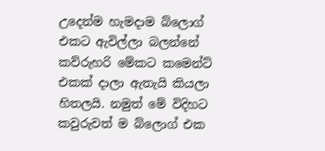උදෙන්ම හැමදාම බ්ලොග් එකට ඇවිල්ලා බලන්නේ කව්රුහරි මේකට කමෙන්ට් එකක් දාලා ඇතැයි කියලා හිතලයි. නමුත් මේ විදිහට කවුරුවත් ම බ්ලොග් එක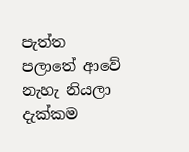පැත්ත පලාතේ ආවේ නැහැ නියලා දැක්කම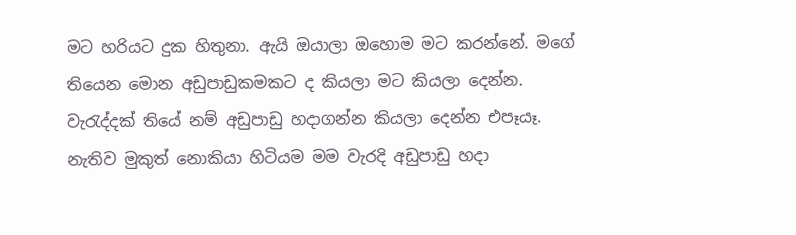මට හරියට දුක හිතුනා. ඇයි ඔයාලා ඔහොම මට කරන්නේ. මගේ තියෙන මොන අඩුපාඩුකමකට ද කියලා මට කියලා දෙන්න. වැරැද්දක් තියේ නම් අඩුපාඩු හදාගන්න කියලා දෙන්න එපෑයෑ. නැතිව මුකුත් නොකියා හිටියම මම වැරදි අඩුපාඩු හදා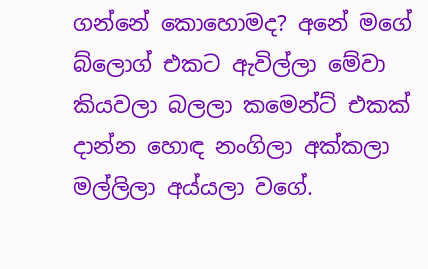ගන්නේ කොහොමද? අනේ මගේ බ්ලොග් එකට ඇවිල්ලා මේවා කියවලා බලලා කමෙන්ට් එකක් දාන්න හොඳ නංගිලා අක්කලා මල්ලිලා අය්යලා වගේ.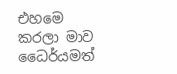එහමෙ කරලා මාව ධෛර්යමත්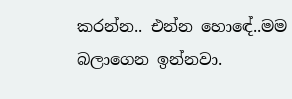කරන්න.. එන්න හොඳේ..මම බලාගෙන ඉන්නවා.